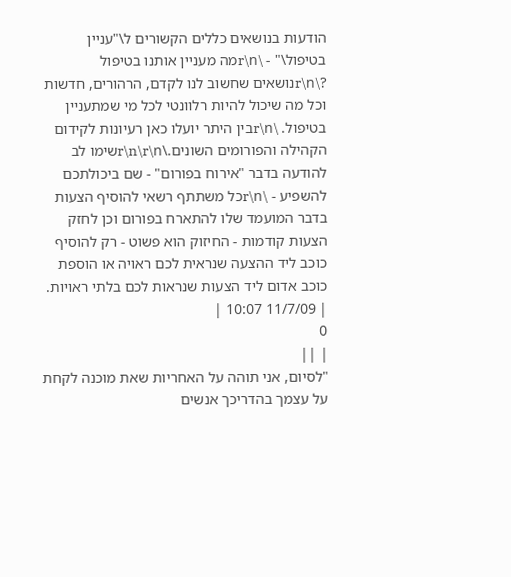הודעות בנושאים כללים הקשורים ל\"עניין בטיפול\" - \r\nמה מעניין אותנו בטיפול ?\r\nנושאים שחשוב לנו לקדם, הרהורים, חדשות וכל מה שיכול להיות רלוונטי לכל מי שמתעניין בטיפול. \r\nבין היתר יועלו כאן רעיונות לקידום הקהילה והפורומים השונים.\r\n\r\nשימו לב להודעה בדבר "אירוח בפורום" - שם ביכולתכם להשפיע - \r\nכל משתתף רשאי להוסיף הצעות בדבר המועמד שלו להתארח בפורום וכן לחזק הצעות קודמות - החיזוק הוא פשוט - רק להוסיף כוכב ליד ההצעה שנראית לכם ראויה או הוספת כוכב אדום ליד הצעות שנראות לכם בלתי ראויות.
| 11/7/09 10:07 |
0
| ||
"לסיום, אני תוהה על האחריות שאת מוכנה לקחת על עצמך בהדריכך אנשים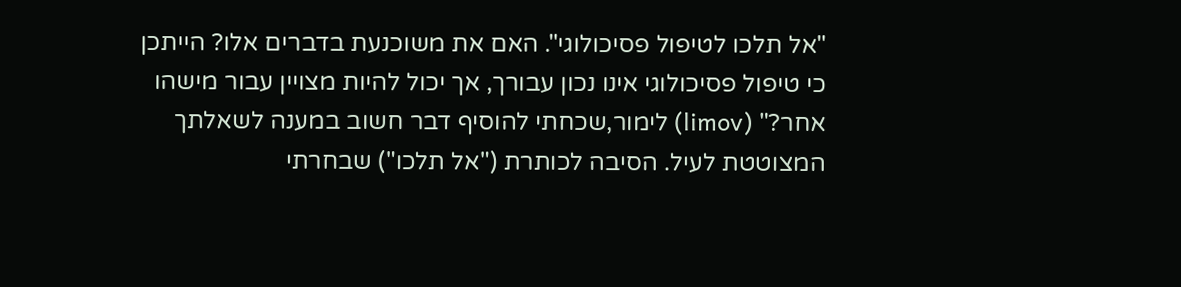"אל תלכו לטיפול פסיכולוגי". האם את משוכנעת בדברים אלו? הייתכן כי טיפול פסיכולוגי אינו נכון עבורך, אך יכול להיות מצויין עבור מישהו אחר?" (limov) לימור,שכחתי להוסיף דבר חשוב במענה לשאלתך המצוטטת לעיל. הסיבה לכותרת ("אל תלכו") שבחרתי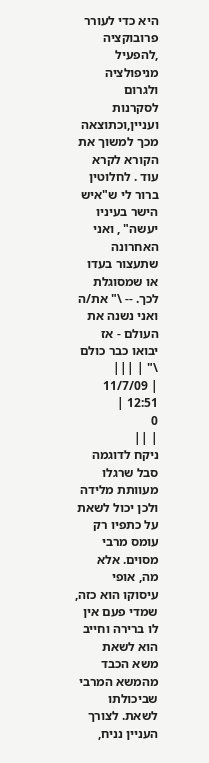היא כדי לעורר פרובוקציה ,להפעיל מניפולציה ולגרום לסקרנות ועניין,וכתוצאה מכך למשוך את הקורא לקרא עוד . לחלוטין ברור לי ש"איש הישר בעיניו יעשה" , ואני האחרונה שתעצור בעדו או שמסוגלת לכך. -- \" את/ה ואני נשנה את העולם - אז יבואו כבר כולם \" | |||
| 11/7/09 12:51 |
0
| ||
ניקח לדוגמה סבל שרגלו מעוותת מלידה ולכן יכול לשאת על כתפיו רק עומס מרבי מסוים. אלא מה, אופי עיסוקו הוא כזה, שמדי פעם אין לו ברירה וחייב הוא לשאת משא הכבד מהמשא המרבי שביכולתו לשאת. לצורך העניין נניח,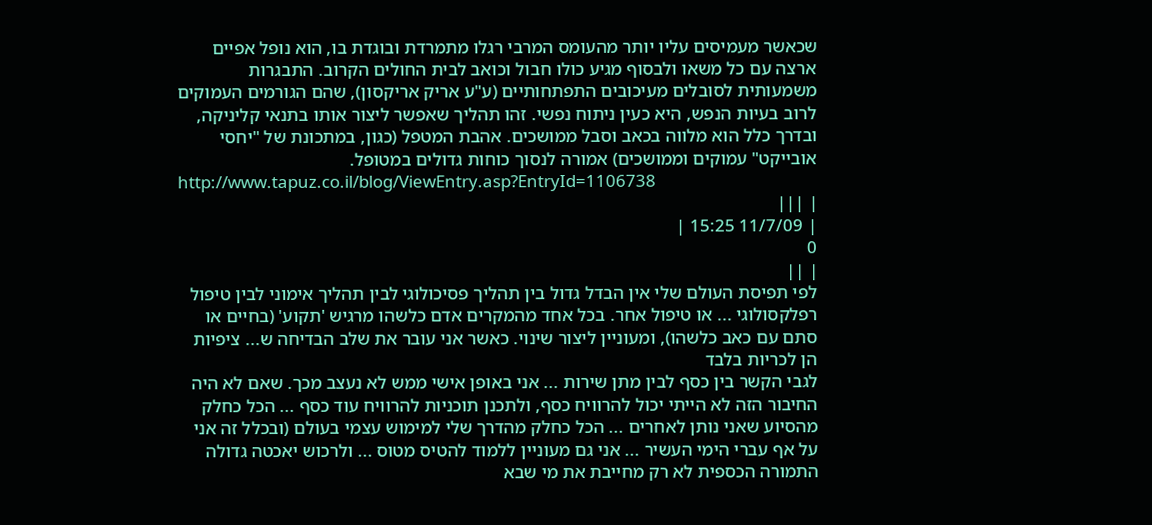שכאשר מעמיסים עליו יותר מהעומס המרבי רגלו מתמרדת ובוגדת בו, הוא נופל אפיים ארצה עם כל משאו ולבסוף מגיע כולו חבול וכואב לבית החולים הקרוב. התבגרות משמעותית לסובלים מעיכובים התפתחותיים (ע"ע אריק אריקסון), שהם הגורמים העמוקים לרוב בעיות הנפש, היא כעין ניתוח נפשי. זהו תהליך שאפשר ליצור אותו בתנאי קליניקה, ובדרך כלל הוא מלווה בכאב וסבל ממושכים. אהבת המטפל (כגון, במתכונת של "יחסי אובייקט" עמוקים וממושכים) אמורה לנסוך כוחות גדולים במטופל.
http://www.tapuz.co.il/blog/ViewEntry.asp?EntryId=1106738
| |||
| 11/7/09 15:25 |
0
| ||
לפי תפיסת העולם שלי אין הבדל גדול בין תהליך פסיכולוגי לבין תהליך אימוני לבין טיפול רפלקסולוגי ... או טיפול אחר. בכל אחד מהמקרים אדם כלשהו מרגיש 'תקוע' (בחיים או סתם עם כאב כלשהו), ומעוניין ליצור שינוי. כאשר אני עובר את שלב הבדיחה ש... ציפיות הן לכריות בלבד
לגבי הקשר בין כסף לבין מתן שירות ... אני באופן אישי ממש לא נעצב מכך. שאם לא היה החיבור הזה לא הייתי יכול להרוויח כסף, ולתכנן תוכניות להרוויח עוד כסף ... הכל כחלק מהסיוע שאני נותן לאחרים ... הכל כחלק מהדרך שלי למימוש עצמי בעולם (ובכלל זה אני על אף עברי הימי העשיר ... אני גם מעוניין ללמוד להטיס מטוס ... ולרכוש יאכטה גדולה
התמורה הכספית לא רק מחייבת את מי שבא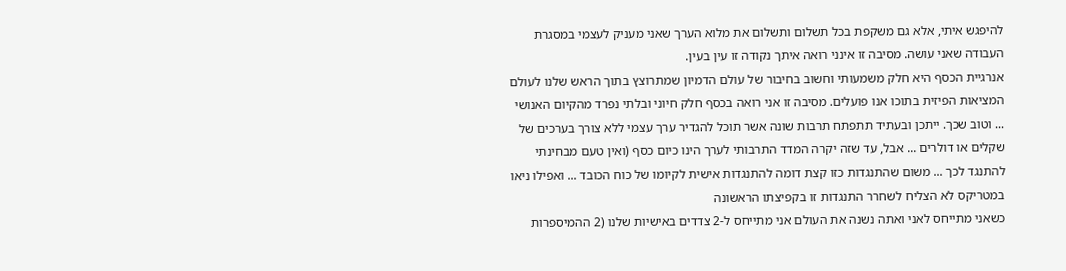להיפגש איתי, אלא גם משקפת בכל תשלום ותשלום את מלוא הערך שאני מעניק לעצמי במסגרת העבודה שאני עושה. מסיבה זו אינני רואה איתך נקודה זו עין בעין.
אנרגיית הכסף היא חלק משמעותי וחשוב בחיבור של עולם הדמיון שמתרוצץ בתוך הראש שלנו לעולם המציאות הפיזית בתוכו אנו פועלים. מסיבה זו אני רואה בכסף חלק חיוני ובלתי נפרד מהקיום האנושי ... וטוב שכך. ייתכן ובעתיד תתפתח תרבות שונה אשר תוכל להגדיר ערך עצמי ללא צורך בערכים של שקלים או דולרים ... אבל, עד שזה יקרה המדד התרבותי לערך הינו כיום כסף (ואין טעם מבחינתי להתנגד לכך ... משום שהתנגדות כזו קצת דומה להתנגדות אישית לקיומו של כוח הכובד ... ואפילו ניאו במטריקס לא הצליח לשחרר התנגדות זו בקפיצתו הראשונה
כשאני מתייחס לאני ואתה נשנה את העולם אני מתייחס ל-2 צדדים באישיות שלנו (2 ההמיספרות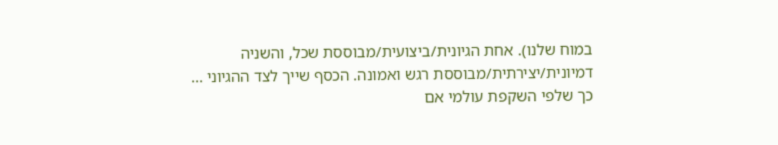במוח שלנו). אחת הגיונית/ביצועית/מבוססת שכל, והשניה דמיונית/יצירתית/מבוססת רגש ואמונה. הכסף שייך לצד ההגיוני ... כך שלפי השקפת עולמי אם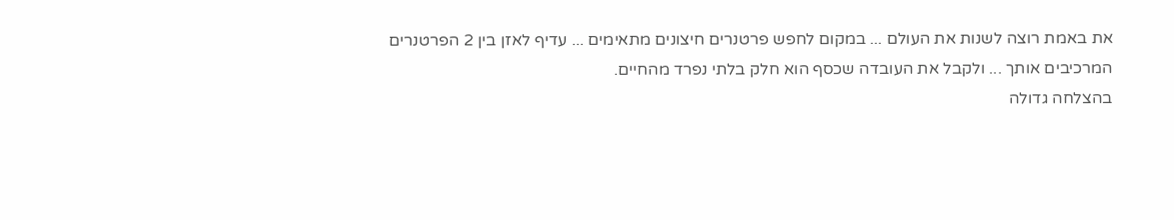את באמת רוצה לשנות את העולם ... במקום לחפש פרטנרים חיצונים מתאימים ... עדיף לאזן בין 2 הפרטנרים המרכיבים אותך ... ולקבל את העובדה שכסף הוא חלק בלתי נפרד מהחיים.
בהצלחה גדולה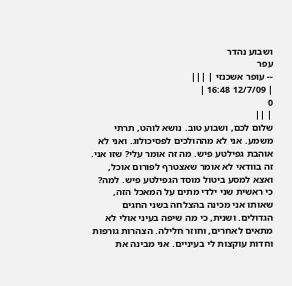ושבוע נהדר
עפר
-- עופר אשכנזי | |||
| 12/7/09 16:48 |
0
| ||
שלום לכם, ושבוע טוב. נושא לוהט, תרתי משמע. אני לא מההולכים לפסיכולוג. ואני לא אוהבת גפילטע פיש. מה זה אומר עלי? שזו אני. זה בוודאי לא אומר שאצטרף לפורום אוכל, ואצא למסע ביטול מוסד הגפילטע פיש. למה? כי ראשית שני ילדי מתים על המאכל הזה, שאותו אני מכינה בהצלחה בשני החגים הגדולים. ושנית, כי מה שיפה בעיני אולי לא מתאים לאחרים, וחוזר חלילה. הצהרות גורפות וחדות עוקצות לי בעיניים. אני מבינה את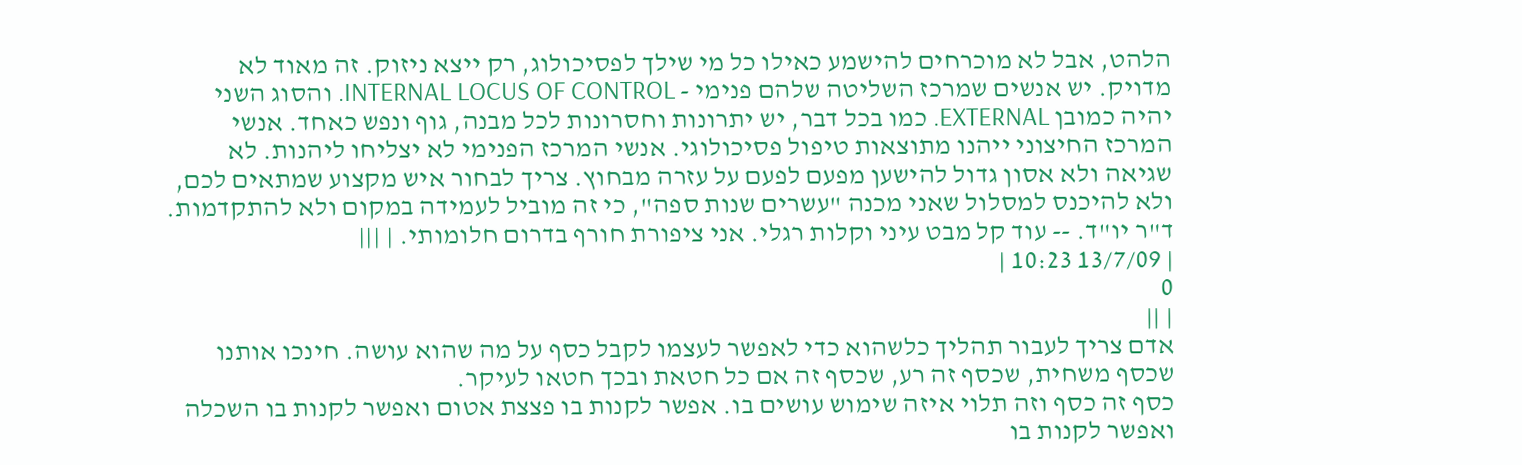הלהט, אבל לא מוכרחים להישמע כאילו כל מי שילך לפסיכולוג, רק ייצא ניזוק. זה מאוד לא מדויק. יש אנשים שמרכז השליטה שלהם פנימי - INTERNAL LOCUS OF CONTROL. והסוג השני יהיה כמובן EXTERNAL. כמו בכל דבר, יש יתרונות וחסרונות לכל מבנה, גוף ונפש כאחד. אנשי המרכז החיצוני ייהנו מתוצאות טיפול פסיכולוגי. אנשי המרכז הפנימי לא יצליחו ליהנות. לא שגיאה ולא אסון גדול להישען מפעם לפעם על עזרה מבחוץ. צריך לבחור איש מקצוע שמתאים לכם, ולא להיכנס למסלול שאני מכנה "עשרים שנות ספה", כי זה מוביל לעמידה במקום ולא להתקדמות. ד"ר יו"ד. -- עוד קל מבט עיני וקלות רגלי. אני ציפורת חורף בדרום חלומותי. | |||
| 13/7/09 10:23 |
0
| ||
אדם צריך לעבור תהליך כלשהוא כדי לאפשר לעצמו לקבל כסף על מה שהוא עושה. חינכו אותנו שכסף משחית, שכסף זה רע, שכסף זה אם כל חטאת ובכך חטאו לעיקר.
כסף זה כסף וזה תלוי איזה שימוש עושים בו. אפשר לקנות בו פצצת אטום ואפשר לקנות בו השכלה ואפשר לקנות בו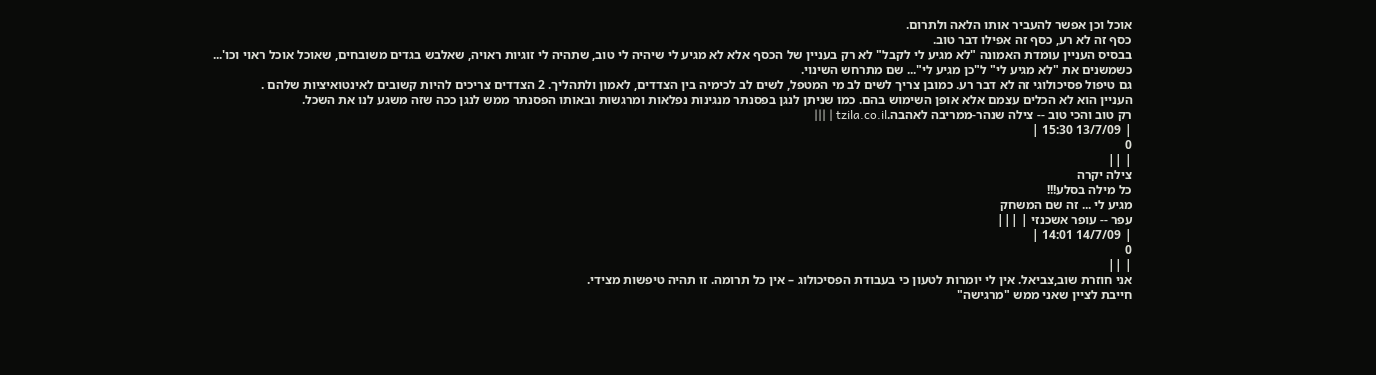אוכל וכן אפשר להעביר אותו הלאה ולתרום.
כסף זה לא רע, כסף זה אפילו דבר טוב.
בבסיס העניין עומדת האמונה "לא מגיע לי לקבל" לא רק בעניין של הכסף אלא לא מגיע לי שיהיה לי טוב, שתהיה לי זוגיות ראויה, שאלבש בגדים משובחים, שאוכל אוכל ראוי וכו'...
כשמשנים את "לא מגיע לי" ל"כן מגיע לי"... שם מתרחש השינוי.
גם טיפול פסיכולוגי זה לא דבר רע. כמובן צריך לשים לב מי המטפל, לשים לב לכימיה בין הצדדים, לאמון ולתהליך. 2 הצדדים צריכים להיות קשובים לאינטואיציות שלהם .
העניין הוא לא הכלים עצמם אלא אופן השימוש בהם. כמו שניתן לנגן בפסנתר מנגינות נפלאות ומרגשות ובאותו הפסנתר ממש לנגן ככה שזה משגע לנו את השכל.
רק טוב והכי טוב -- צילה שנהר-ממריבה לאהבה.tzila.co.il | |||
| 13/7/09 15:30 |
0
| ||
צילה יקרה
כל מילה בסלע!!!
מגיע לי ... זה שם המשחק
עפר -- עופר אשכנזי | |||
| 14/7/09 14:01 |
0
| ||
אני חוזרת שוב,צביאל. אין לי יומרות לטעון כי בעבודת הפסיכולוג – אין כל תרומה. זו תהיה טיפשות מצידי.
חייבת לציין שאני ממש "מרגישה"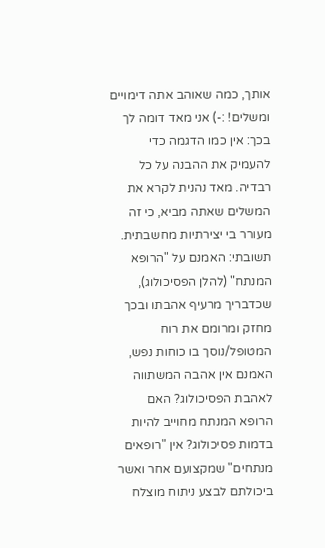אותך, כמה שאוהב אתה דימויים ומשלים! :-) אני מאד דומה לך בכך: אין כמו הדגמה כדי להעמיק את ההבנה על כל רבדיה. מאד נהנית לקרא את המשלים שאתה מביא, כי זה מעורר בי יצירתיות מחשבתית.
תשובתי: האמנם על "הרופא המנתח" (להלן הפסיכולוג), שכדבריך מרעיף אהבתו ובכך מחזק ומרומם את רוח המטופל/נוסך בו כוחות נפש, האמנם אין אהבה המשתווה לאהבת הפסיכולוג? האם הרופא המנתח מחוייב להיות בדמות פסיכולוג? אין "רופאים מנתחים" שמקצועם אחר ואשר ביכולתם לבצע ניתוח מוצלח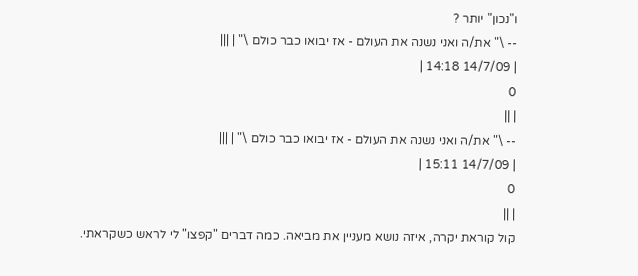ו"נכון" יותר ?
-- \" את/ה ואני נשנה את העולם - אז יבואו כבר כולם \" | |||
| 14/7/09 14:18 |
0
| ||
-- \" את/ה ואני נשנה את העולם - אז יבואו כבר כולם \" | |||
| 14/7/09 15:11 |
0
| ||
קול קוראת יקרה, איזה נושא מעניין את מביאה. כמה דברים "קפצו" לי לראש כשקראתי.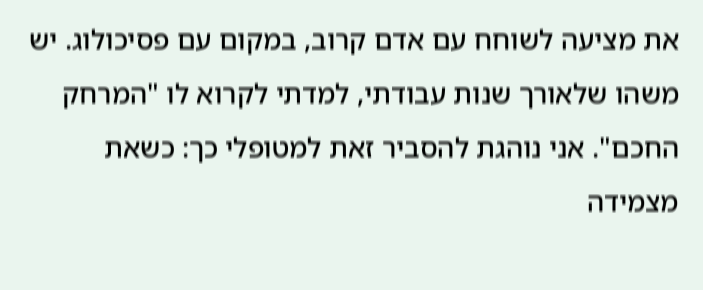את מציעה לשוחח עם אדם קרוב, במקום עם פסיכולוג. יש משהו שלאורך שנות עבודתי, למדתי לקרוא לו "המרחק החכם". אני נוהגת להסביר זאת למטופלי כך: כשאת מצמידה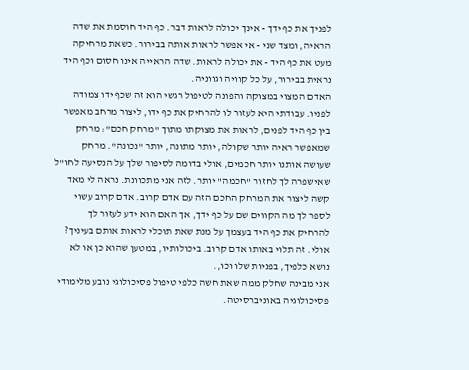לפניך את כף ידך - אינך יכולה לראות דבר. כף היד חוסמת את שדה הראיה, ומצד שני - אי אפשר לראות אותה בבירור. כשאת מרחיקה מעט את כף היד - את יכולה לראות. שדה הראייה אינו חסום וכף היד נראית בבירור, על כל קוויה וגווניה.
האדם המצוי במצוקה והפונה לטיפול רגשי הוא זה שכף ידו צמודה לפניו. עבודתי היא לעזור לו להרחיק את כף ידו, ליצור מרחב מאפשר בין כף היד לפנים, לראות את מצוקתו מתוך "מרחק חכם": מרחק שמאפשר ראיה יותר שקולה, יותר מתונה, יותר "נכונה". מרחק שעושה אותנו יותר חכמים, אולי בדומה לסיפור שלך על הנסיעה לחו"ל שאישפרה לך לחזור "חכמה" יותר. לזה אני מתכוונת. נראה לי מאד קשה ליצור את המרחק החכם הזה עם אדם קרוב. אדם קרוב עשוי לספר לך מה הקווים שם על כף ידך, אך האם הוא ידע לעזור לך להרחיק את כף היד בעצמך על מנת שאת תוכלי לראות אותם בעיניך? אולי. זה תלוי באותו אדם קרוב. ביכולותיו, במטען שהוא כן או לא נושא כלפיך, בפניות שלו וכו,.
אני מבינה שחלק ממה שאת חשה כלפי טיפול פסיכולוגי נובע מלימודי פסיכולוגיה באוניברסיטה.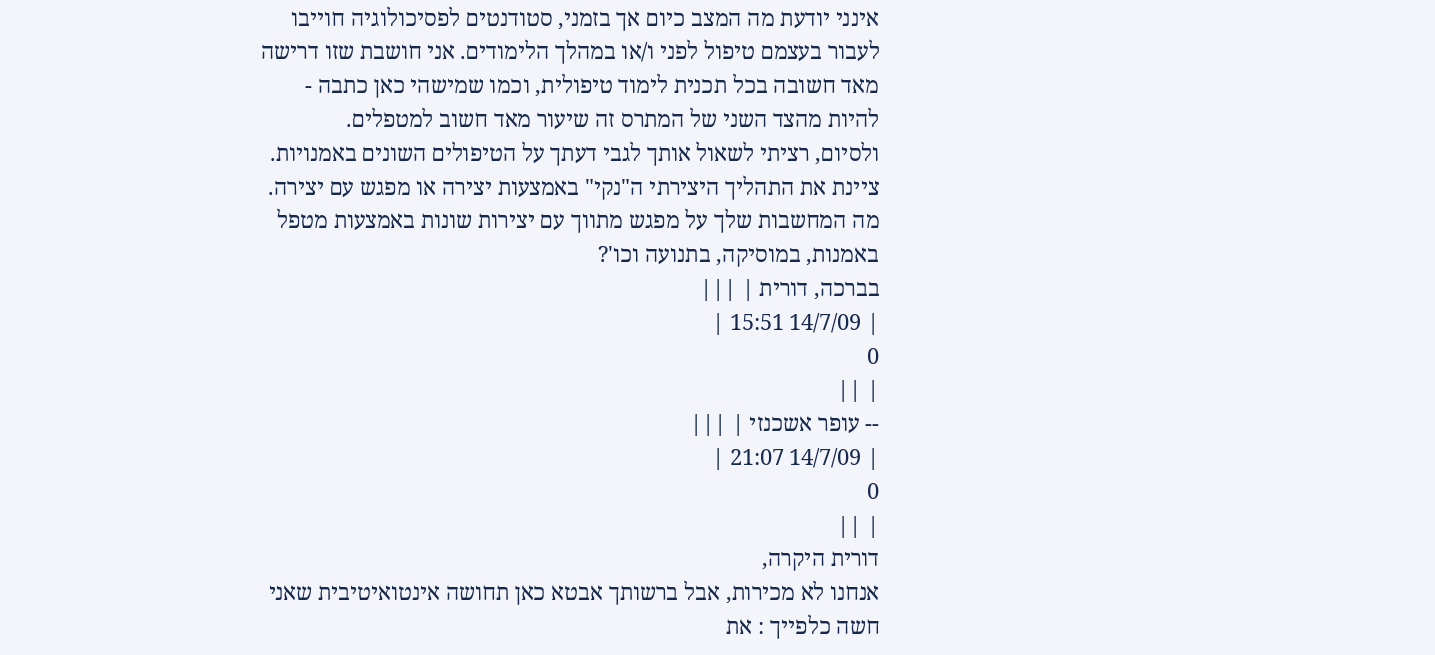אינני יודעת מה המצב כיום אך בזמני, סטודנטים לפסיכולוגיה חוייבו לעבור בעצמם טיפול לפני ו/או במהלך הלימודים. אני חושבת שזו דרישה מאד חשובה בכל תכנית לימוד טיפולית, וכמו שמישהי כאן כתבה - להיות מהצד השני של המתרס זה שיעור מאד חשוב למטפלים.
ולסיום, רציתי לשאול אותך לגבי דעתך על הטיפולים השונים באמנויות. ציינת את התהליך היצירתי ה"נקי" באמצעות יצירה או מפגש עם יצירה. מה המחשבות שלך על מפגש מתווך עם יצירות שונות באמצעות מטפל באמנות, במוסיקה, בתנועה וכו'?
בברכה, דורית | |||
| 14/7/09 15:51 |
0
| ||
-- עופר אשכנזי | |||
| 14/7/09 21:07 |
0
| ||
דורית היקרה,
אנחנו לא מכירות, אבל ברשותך אבטא כאן תחושה אינטואיטיבית שאני חשה כלפייך : את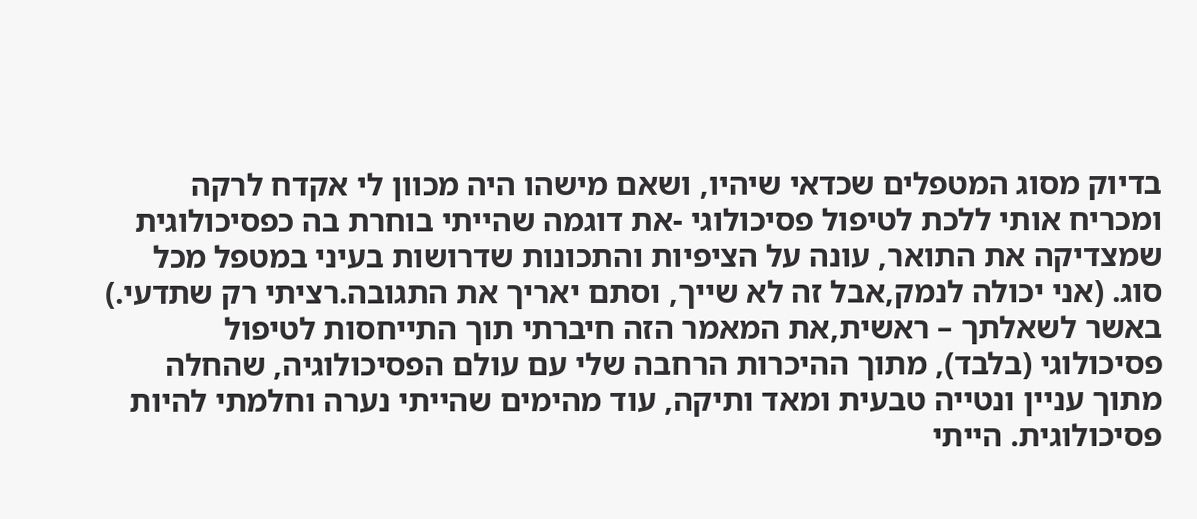בדיוק מסוג המטפלים שכדאי שיהיו, ושאם מישהו היה מכוון לי אקדח לרקה ומכריח אותי ללכת לטיפול פסיכולוגי -את דוגמה שהייתי בוחרת בה כפסיכולוגית שמצדיקה את התואר, עונה על הציפיות והתכונות שדרושות בעיני במטפל מכל סוג. (אני יכולה לנמק,אבל זה לא שייך, וסתם יאריך את התגובה.רציתי רק שתדעי.)
באשר לשאלתך – ראשית,את המאמר הזה חיברתי תוך התייחסות לטיפול פסיכולוגי (בלבד), מתוך ההיכרות הרחבה שלי עם עולם הפסיכולוגיה, שהחלה מתוך עניין ונטייה טבעית ומאד ותיקה, עוד מהימים שהייתי נערה וחלמתי להיות פסיכולוגית. הייתי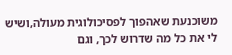משוכנעת שאהפוך לפסיכולוגית מעולה,ושיש לי את כל מה שדרוש לכך, וגם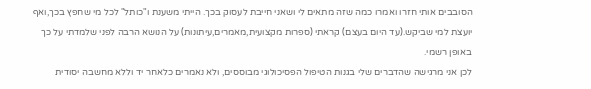הסובבים אותי חזרו ואמרו כמה שזה מתאים לי ושאני חייבת לעסוק בכך. הייתי משענת ו"כותל" לכל מי שחפץ בכך,ואף יועצת למי שביקש.(עד היום בעצם) קראתי (ספרות מקצועית,מאמרים,עיתונות) על הנושא הרבה לפני שלמדתי על כך באופן רשמי.
לכן אני מרגישה שהדברים שלי בגנות הטיפול הפסיכולוגי מבוססים, ולא נאמרים כלאחר יד וללא מחשבה יסודית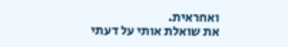ואחראית.
את שואלת אותי על דעתי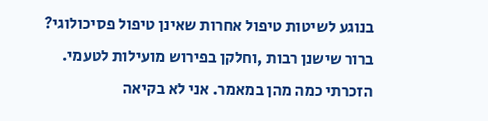בנוגע לשיטות טיפול אחרות שאינן טיפול פסיכולוגי? ברור שישנן רבות ,וחלקן בפירוש מועילות לטעמי. הזכרתי כמה מהן במאמר. אני לא בקיאה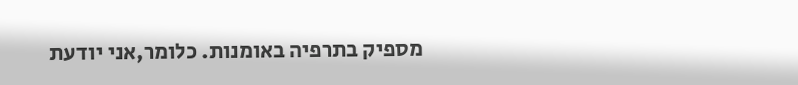מספיק בתרפיה באומנות. כלומר,אני יודעת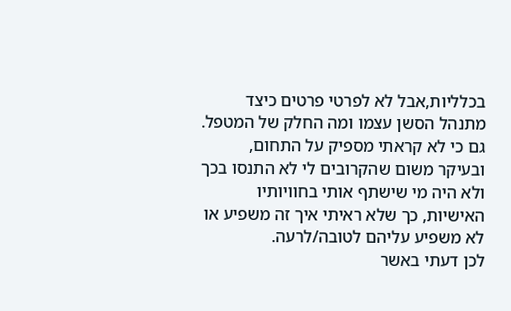בכלליות,אבל לא לפרטי פרטים כיצד מתנהל הסשן עצמו ומה החלק של המטפל. גם כי לא קראתי מספיק על התחום, ובעיקר משום שהקרובים לי לא התנסו בכך ולא היה מי שישתף אותי בחוויותיו האישיות, כך שלא ראיתי איך זה משפיע או לא משפיע עליהם לטובה/לרעה.
לכן דעתי באשר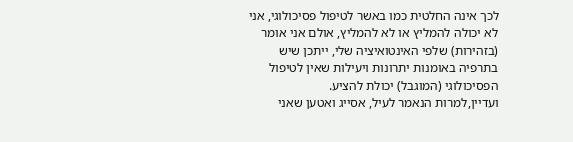לכך אינה החלטית כמו באשר לטיפול פסיכולוגי, אני לא יכולה להמליץ או לא להמליץ, אולם אני אומר (בזהירות) שלפי האינטואיציה שלי, ייתכן שיש בתרפיה באומנות יתרונות ויעילות שאין לטיפול הפסיכולוגי (המוגבל) יכולת להציע.
ועדיין,למרות הנאמר לעיל, אסייג ואטען שאני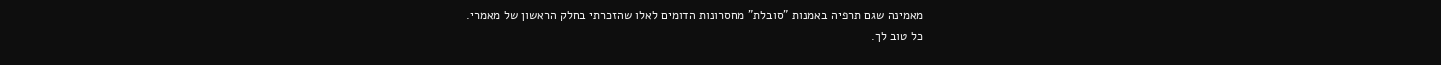מאמינה שגם תרפיה באמנות "סובלת" מחסרונות הדומים לאלו שהזכרתי בחלק הראשון של מאמרי.
כל טוב לך.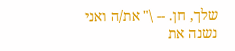שלך, חן. -- \" את/ה ואני נשנה את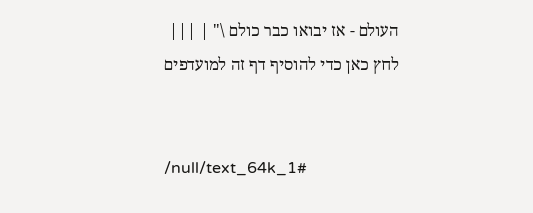העולם - אז יבואו כבר כולם \" | |||
לחץ כאן כדי להוסיף דף זה למועדפים


/null/text_64k_1#